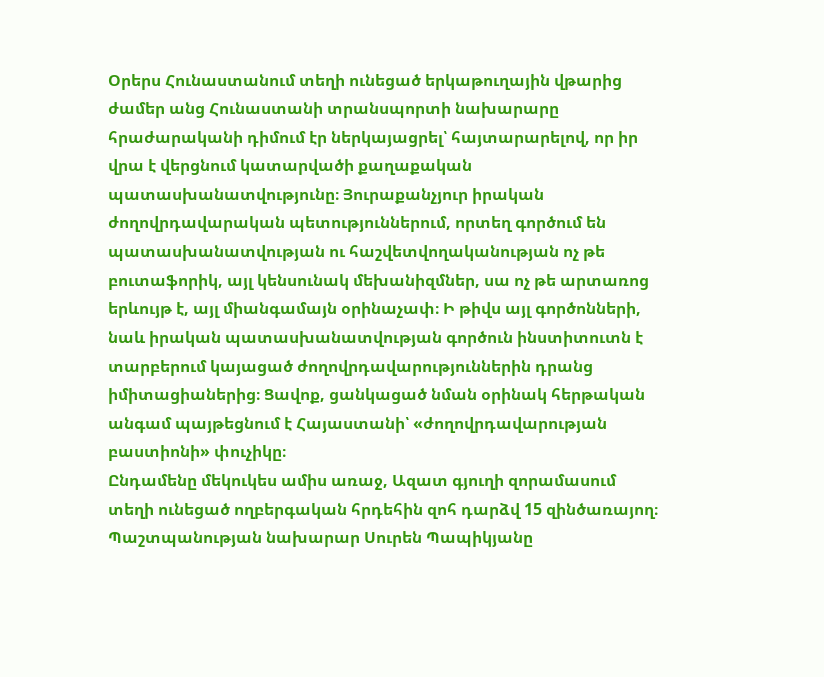Օրերս Հունաստանում տեղի ունեցած երկաթուղային վթարից ժամեր անց Հունաստանի տրանսպորտի նախարարը հրաժարականի դիմում էր ներկայացրել՝ հայտարարելով, որ իր վրա է վերցնում կատարվածի քաղաքական պատասխանատվությունը։ Յուրաքանչյուր իրական ժողովրդավարական պետություններում, որտեղ գործում են պատասխանատվության ու հաշվետվողականության ոչ թե բուտաֆորիկ, այլ կենսունակ մեխանիզմներ, սա ոչ թե արտառոց երևույթ է, այլ միանգամայն օրինաչափ։ Ի թիվս այլ գործոնների, նաև իրական պատասխանատվության գործուն ինստիտուտն է տարբերում կայացած ժողովրդավարություններին դրանց իմիտացիաներից։ Ցավոք, ցանկացած նման օրինակ հերթական անգամ պայթեցնում է Հայաստանի՝ «ժողովրդավարության բաստիոնի» փուչիկը։
Ընդամենը մեկուկես ամիս առաջ, Ազատ գյուղի զորամասում տեղի ունեցած ողբերգական հրդեհին զոհ դարձվ 15 զինծառայող։ Պաշտպանության նախարար Սուրեն Պապիկյանը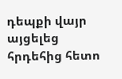դեպքի վայր այցելեց հրդեհից հետո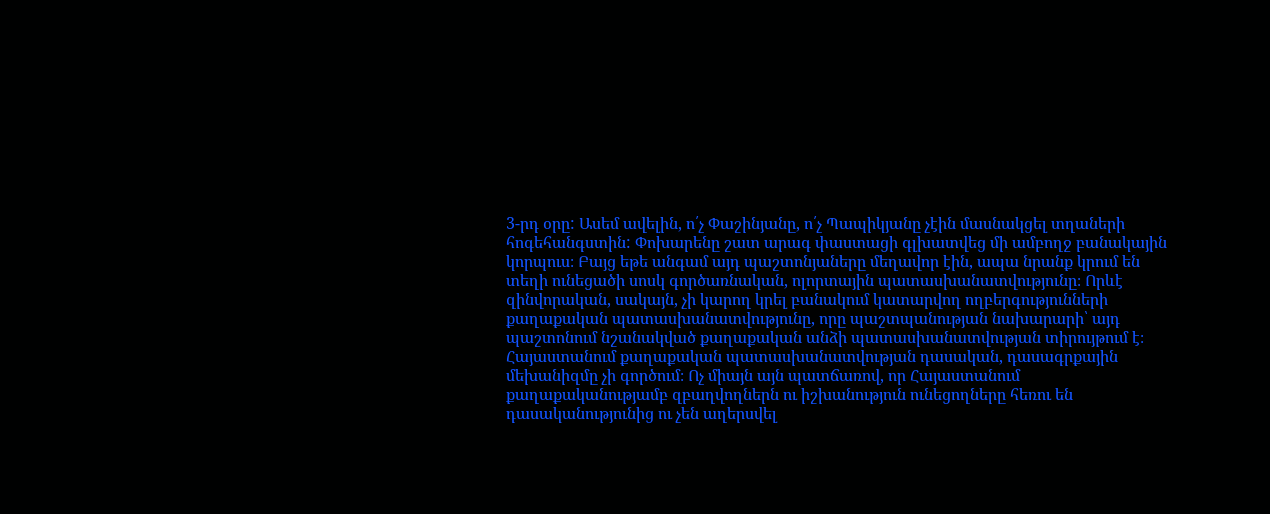3-րդ օրը: Ասեմ ավելին, ո՛չ Փաշինյանը, ո՛չ Պապիկյանը չէին մասնակցել տղաների հոգեհանգստին: Փոխարենը շատ արագ փաստացի գլխատվեց մի ամբողջ բանակային կորպուս։ Բայց եթե անգամ այդ պաշտոնյաները մեղավոր էին, ապա նրանք կրում են տեղի ունեցածի սոսկ գործառնական, ոլորտային պատասխանատվությունը։ Որևէ զինվորական, սակայն, չի կարող կրել բանակում կատարվող ողբերգությունների քաղաքական պատասխանատվությունը, որը պաշտպանության նախարարի՝ այդ պաշտոնում նշանակված քաղաքական անձի պատասխանատվության տիրույթում է։ Հայաստանում քաղաքական պատասխանատվության դասական, դասագրքային մեխանիզմը չի գործում։ Ոչ միայն այն պատճառով, որ Հայաստանում քաղաքականությամբ զբաղվողներն ու իշխանություն ունեցողները հեռու են դասականությունից ու չեն աղերսվել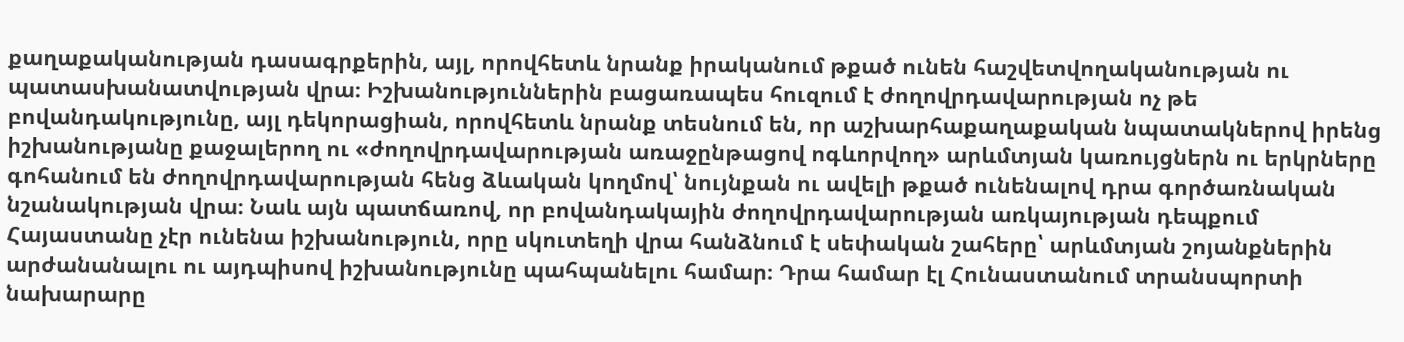քաղաքականության դասագրքերին, այլ, որովհետև նրանք իրականում թքած ունեն հաշվետվողականության ու պատասխանատվության վրա։ Իշխանություններին բացառապես հուզում է ժողովրդավարության ոչ թե բովանդակությունը, այլ դեկորացիան, որովհետև նրանք տեսնում են, որ աշխարհաքաղաքական նպատակներով իրենց իշխանությանը քաջալերող ու «ժողովրդավարության առաջընթացով ոգևորվող» արևմտյան կառույցներն ու երկրները գոհանում են ժողովրդավարության հենց ձևական կողմով՝ նույնքան ու ավելի թքած ունենալով դրա գործառնական նշանակության վրա։ Նաև այն պատճառով, որ բովանդակային ժողովրդավարության առկայության դեպքում Հայաստանը չէր ունենա իշխանություն, որը սկուտեղի վրա հանձնում է սեփական շահերը՝ արևմտյան շոյանքներին արժանանալու ու այդպիսով իշխանությունը պահպանելու համար։ Դրա համար էլ Հունաստանում տրանսպորտի նախարարը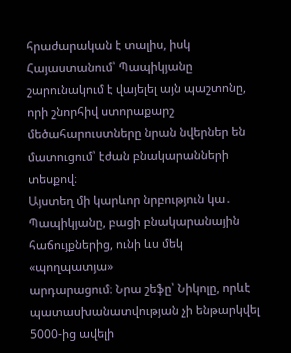հրաժարական է տալիս, իսկ Հայաստանում՝ Պապիկյանը շարունակում է վայելել այն պաշտոնը, որի շնորհիվ ստորաքարշ մեծահարուստները նրան նվերներ են մատուցում՝ էժան բնակարանների տեսքով։
Այստեղ մի կարևոր նրբություն կա․ Պապիկյանը, բացի բնակարանային հաճույքներից, ունի ևս մեկ «պողպատյա»
արդարացում։ Նրա շեֆը՝ Նիկոլը, որևէ պատասխանատվության չի ենթարկվել 5000-ից ավելի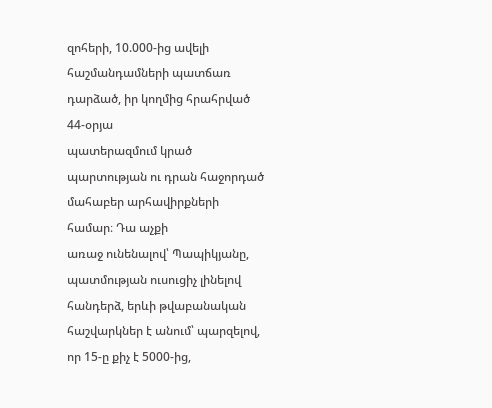զոհերի, 10.000-ից ավելի հաշմանդամների պատճառ դարձած, իր կողմից հրահրված 44-օրյա
պատերազմում կրած պարտության ու դրան հաջորդած մահաբեր արհավիրքների համար։ Դա աչքի
առաջ ունենալով՝ Պապիկյանը, պատմության ուսուցիչ լինելով հանդերձ, երևի թվաբանական
հաշվարկներ է անում՝ պարզելով, որ 15-ը քիչ է 5000-ից,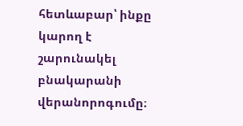հետևաբար՝ ինքը կարող է շարունակել
բնակարանի վերանորոգումը։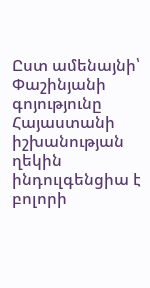Ըստ ամենայնի՝ Փաշինյանի գոյությունը Հայաստանի իշխանության
ղեկին ինդուլգենցիա է բոլորի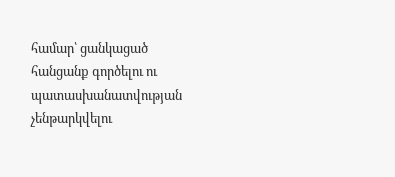համար՝ ցանկացած հանցանք գործելու ու պատասխանատվության
չենթարկվելու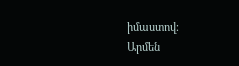իմաստով։
Արմեն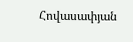Հովասափյան